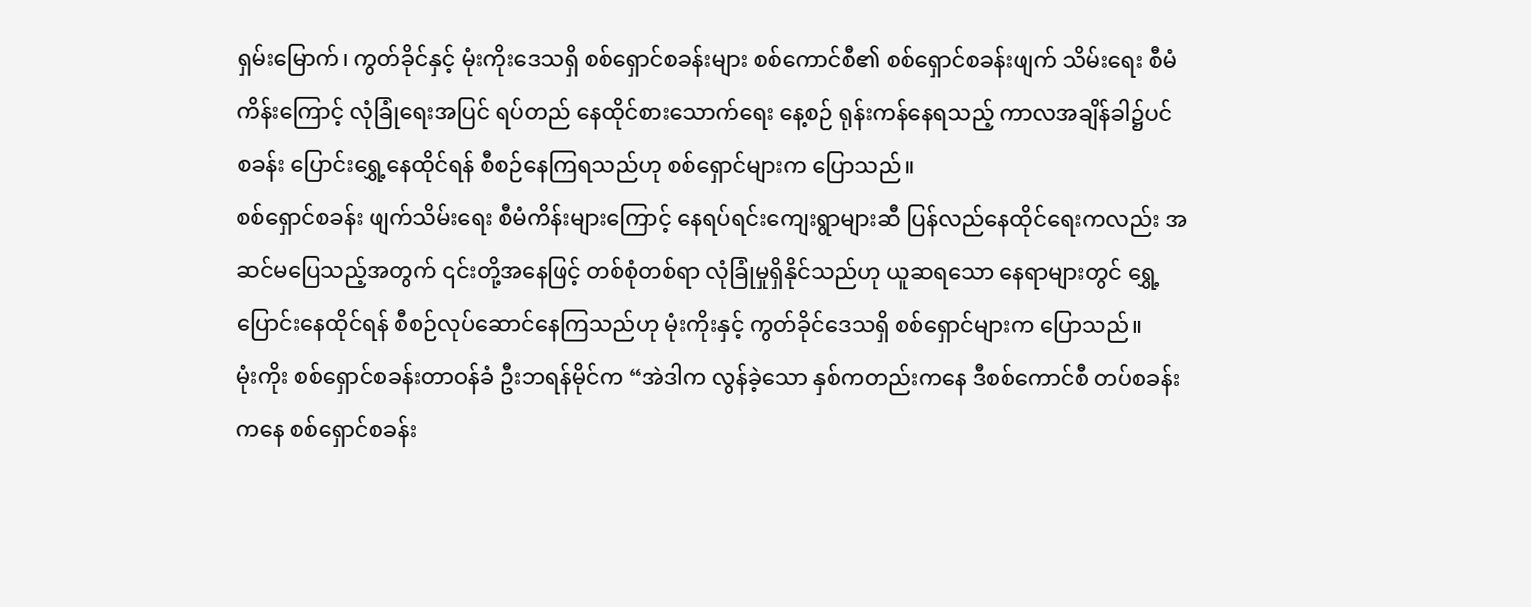ရှမ်းမြောက်၊ ကွတ်ခိုင်နှင့် မုံးကိုးဒေသရှိ စစ်ရှောင်စခန်းများ စစ်ကောင်စီ၏ စစ်ရှောင်စခန်းဖျက် သိမ်းရေး စီမံ ကိန်းကြောင့် လုံခြုံရေးအပြင် ရပ်တည် နေထိုင်စားသောက်ရေး နေ့စဉ် ရုန်းကန်နေရသည့် ကာလအချိန်ခါ၌ပင် စခန်း ပြောင်းရွှေ့နေထိုင်ရန် စီစဉ်နေကြရသည်ဟု စစ်ရှောင်များက ပြောသည်။
စစ်ရှောင်စခန်း ဖျက်သိမ်းရေး စီမံကိန်းများကြောင့် နေရပ်ရင်းကျေးရွာများဆီ ပြန်လည်နေထိုင်ရေးကလည်း အဆင်မပြေသည့်အတွက် ၎င်းတို့အနေဖြင့် တစ်စုံတစ်ရာ လုံခြုံမှုရှိနိုင်သည်ဟု ယူဆရသော နေရာများတွင် ရွှေ့ ပြောင်းနေထိုင်ရန် စီစဉ်လုပ်ဆောင်နေကြသည်ဟု မုံးကိုးနှင့် ကွတ်ခိုင်ဒေသရှိ စစ်ရှောင်များက ပြောသည်။
မုံးကိုး စစ်ရှောင်စခန်းတာဝန်ခံ ဦးဘရန်မိုင်က “အဲဒါက လွန်ခဲ့သော နှစ်ကတည်းကနေ ဒီစစ်ကောင်စီ တပ်စခန်း ကနေ စစ်ရှောင်စခန်း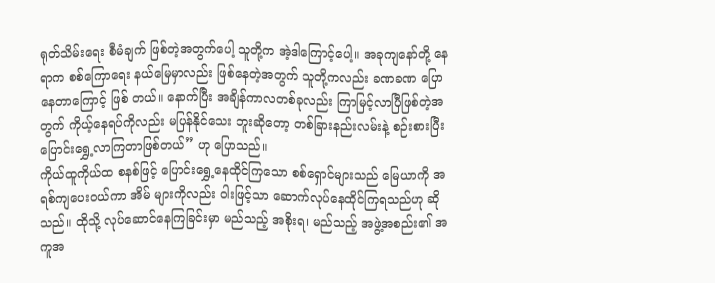ရုတ်သိမ်းရေး စီမံချက် ဖြစ်တဲ့အတွက်ပေါ့ သူတို့က အဲ့ဒါကြောင့်ပေါ့။ အခုကျနော်တို့ နေ ရာက စစ်ကြောရေး နယ်မြေမှာလည်း ဖြစ်နေတဲ့အတွက် သူတို့ကလည်း ခဏခဏ ပြောနေတာကြောင့် ဖြစ် တယ်။ နောက်ပြီး အချိန်ကာလတစ်ခုလည်း ကြာမြင့်လာပြီဖြစ်တဲ့အတွက် ကိုယ့်နေရပ်ကိုလည်း မပြန်နိုင်သေး ဘူးဆိုတော့ တစ်ခြားနည်းလမ်းနဲ့ စဉ်းစားပြီး ပြောင်းရွှေ့လာကြတာဖြစ်တယ်” ဟု ပြောသည်။
ကိုယ်ထူကိုယ်ထ စနစ်ဖြင့် ပြောင်းရွှေ့နေထိုင်ကြသော စစ်ရှောင်များသည် မြေယာကို အရစ်ကျပေးဝယ်ကာ အိမ် များကိုလည်း ဝါးဖြင့်သာ ဆောက်လုပ်နေထိုင်ကြရသည်ဟု ဆိုသည်။ ထိုသို့ လုပ်ဆောင်နေကြခြင်းမှာ မည်သည့် အစိုးရ၊ မည်သည့် အဖွဲ့အစည်း၏ အကူအ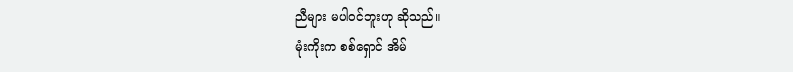ညီများ မပါဝင်ဘူးဟု ဆိုသည်။
မုံးကိုးက စစ်ရှောင် အိမ်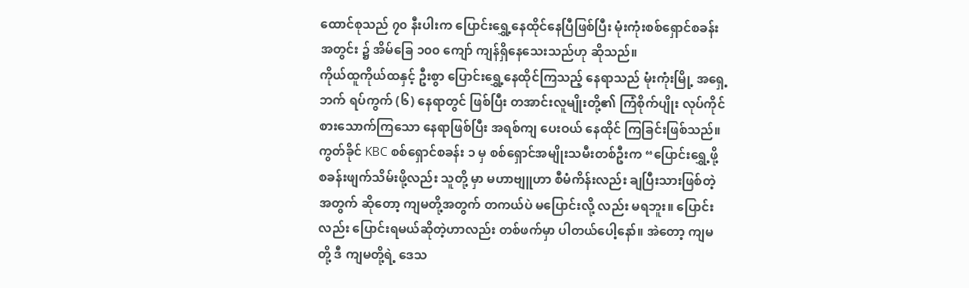ထောင်စုသည် ၇၀ နီးပါးက ပြောင်းရွှေ့နေထိုင်နေပြီဖြစ်ပြီး မုံးကုံးစစ်ရှောင်စခန်းအတွင်း ၌ အိမ်ခြေ ၁၀၀ ကျော် ကျန်ရှိနေသေးသည်ဟု ဆိုသည်။
ကိုယ်ထူကိုယ်ထနှင့် ဦးစွာ ပြောင်းရွှေ့နေထိုင်ကြသည့် နေရာသည် မုံးကုံးမြို့ အရှေ့ဘက် ရပ်ကွက် (၆) နေရာတွင် ဖြစ်ပြီး တအာင်းလူမျိုးတို့၏ ကြံစိုက်ပျိုး လုပ်ကိုင်စားသောက်ကြသော နေရာဖြစ်ပြီး အရစ်ကျ ပေးဝယ် နေထိုင် ကြခြင်းဖြစ်သည်။
ကွတ်ခိုင် KBC စစ်ရှောင်စခန်း ၁ မှ စစ်ရှောင်အမျိုးသမီးတစ်ဦးက “ပြောင်းရွှေ့ဖို့ စခန်းဖျက်သိမ်းဖို့လည်း သူတို့ မှာ မဟာဗျူဟာ စီမံကိန်းလည်း ချပြီးသားဖြစ်တဲ့အတွက် ဆိုတော့ ကျမတို့အတွက် တကယ်ပဲ မပြောင်းလို့ လည်း မရဘူး။ ပြောင်းလည်း ပြောင်းရမယ်ဆိုတဲ့ဟာလည်း တစ်ဖက်မှာ ပါတယ်ပေါ့နော်။ အဲတော့ ကျမတို့ ဒီ ကျမတို့ရဲ့ ဒေသ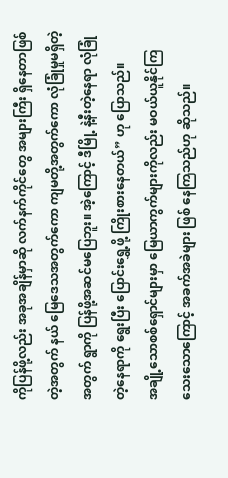ကိုပြန်ဖို့လည်း အခုအချိန်မှာဆို လက်နက်ကိုင်တွေ အများကြီး ရှိနေတာဖြစ်တဲ့အတွက် နယ် မြေဒေသအတွက်ကော ကျမတို့အတွက်ကော လုံခြုံမှုမရှိတဲ့အတွက် ရွာကို ပြန်ဖို့အဆင်မပြေဘူး။ အဲ့ကြောင့် ဒီမြို့ နဲ့နီးတဲ့နေရာ လုံခြုံတဲ့နေရာကို ရွေးပြီး ပြောင်းရွှေ့ဖို့ ကြိုးစားနေတယ်” ဟု ပြောသည်။
အချို့သောစစ်ရှောင်များမှာ မြေယာကွက်များကိုလည်း မဝယ်ယူနိုင်ကြသေးသောကြောင့် အခက်အခဲများ ဖြစ် နေကြသည်ဟု ဆိုသည်။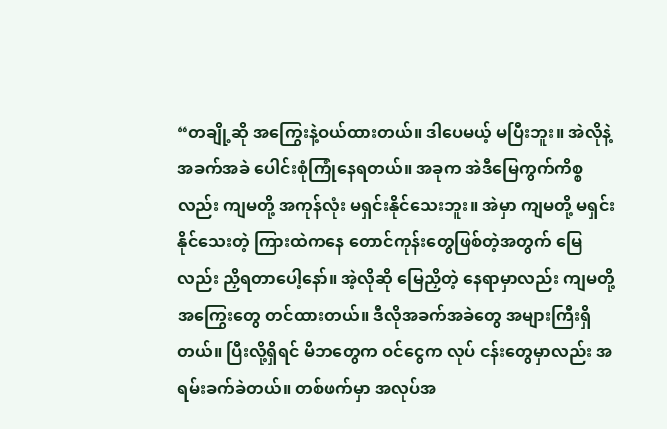“တချို့ဆို အကြွေးနဲ့ဝယ်ထားတယ်။ ဒါပေမယ့် မပြီးဘူး။ အဲလိုနဲ့ အခက်အခဲ ပေါင်းစုံကြုံနေရတယ်။ အခုက အဲဒီမြေကွက်ကိစ္စလည်း ကျမတို့ အကုန်လုံး မရှင်းနိုင်သေးဘူး။ အဲမှာ ကျမတို့ မရှင်းနိုင်သေးတဲ့ ကြားထဲကနေ တောင်ကုန်းတွေဖြစ်တဲ့အတွက် မြေလည်း ညှိရတာပေါ့နော်။ အဲ့လိုဆို မြေညှိတဲ့ နေရာမှာလည်း ကျမတို့ အကြွေးတွေ တင်ထားတယ်။ ဒီလိုအခက်အခဲတွေ အများကြီးရှိတယ်။ ပြီးလို့ရှိရင် မိဘတွေက ဝင်ငွေက လုပ် ငန်းတွေမှာလည်း အရမ်းခက်ခဲတယ်။ တစ်ဖက်မှာ အလုပ်အ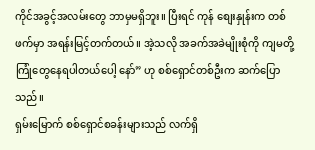ကိုင်အခွင့်အလမ်းတွေ ဘာမှမရှိဘူး။ ပြီးရင် ကုန် စျေးနှုန်းက တစ်ဖက်မှာ အရန်းမြင့်တက်တယ်။ အဲ့သလို အခက်အခဲမျိုးစုံကို ကျမတို့ ကြုံတွေနေရပါတယ်ပေါ့ နော်” ဟု စစ်ရှောင်တစ်ဦးက ဆက်ပြောသည်။
ရှမ်းမြောက် စစ်ရှောင်စခန်းများသည် လက်ရှိ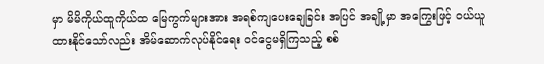မှာ မိမိကိုယ်ထူကိုယ်ထ မြေကွက်များအား အရစ်ကျပေးချေခြင်း အပြင် အချို့မှာ အကြွေးဖြင့် ဝယ်ယူထားနိုင်သော်လည်း အိမ်ဆောက်လုပ်နိုင်ရေး ဝင်ငွေမရှိကြသည့် စစ်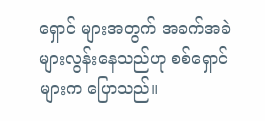ရှောင် များအတွက် အခက်အခဲများလွန်းနေသည်ဟု စစ်ရှောင်များက ပြောသည်။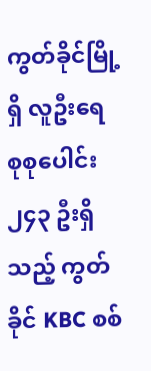ကွတ်ခိုင်မြို့ရှိ လူဦးရေ စုစုပေါင်း ၂၄၃ ဦးရှိသည့် ကွတ်ခိုင် KBC စစ်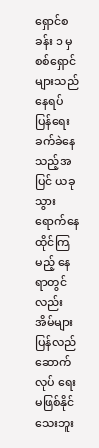ရှောင်စခန်း ၁ မှ စစ်ရှောင်များသည် နေရပ် ပြန်ရေးခက်ခဲနေသည့်အပြင် ယခုသွားရောက်နေထိုင်ကြမည့် နေရာတွင်လည်း အိမ်များ ပြန်လည်ဆောက်လုပ် ရေး မဖြစ်နိုင်သေးဘူး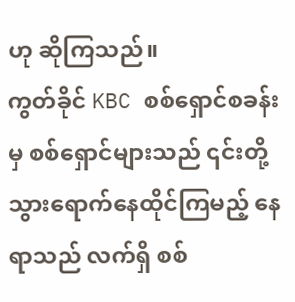ဟု ဆိုကြသည်။
ကွတ်ခိုင် KBC စစ်ရှောင်စခန်းမှ စစ်ရှောင်များသည် ၎င်းတို့သွားရောက်နေထိုင်ကြမည့် နေရာသည် လက်ရှိ စစ်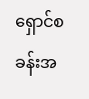ရှောင်စခန်းအ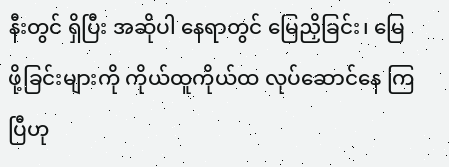နီးတွင် ရှိပြီး အဆိုပါ နေရာတွင် မြေညှိခြင်း၊ မြေဖို့ခြင်းများကို ကိုယ်ထူကိုယ်ထ လုပ်ဆောင်နေ ကြပြီဟု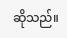ဆိုသည်။